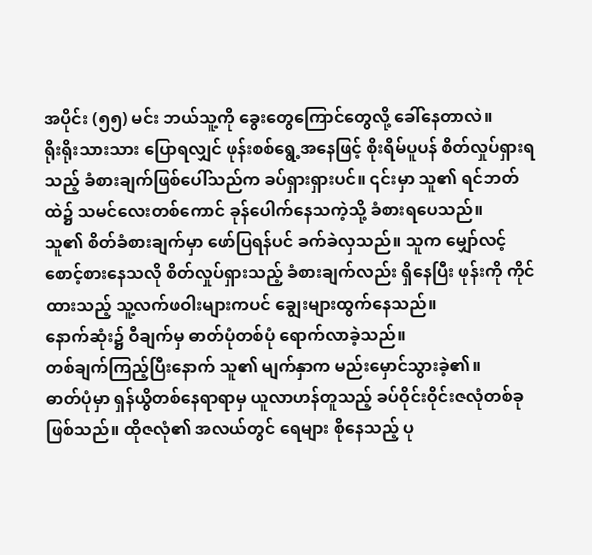အပိုင်း (၅၅) မင်း ဘယ်သူ့ကို ခွေးတွေကြောင်တွေလို့ ခေါ်နေတာလဲ။
ရိုးရိုးသားသား ပြောရလျှင် ဖုန်းစစ်ရွေ့အနေဖြင့် စိုးရိမ်ပူပန် စိတ်လှုပ်ရှားရသည့် ခံစားချက်ဖြစ်ပေါ်သည်က ခပ်ရှားရှားပင်။ ၎င်းမှာ သူ၏ ရင်ဘတ်ထဲ၌ သမင်လေးတစ်ကောင် ခုန်ပေါက်နေသကဲ့သို့ ခံစားရပေသည်။
သူ၏ စိတ်ခံစားချက်မှာ ဖော်ပြရန်ပင် ခက်ခဲလှသည်။ သူက မျှော်လင့်စောင့်စားနေသလို စိတ်လှုပ်ရှားသည့် ခံစားချက်လည်း ရှိနေပြီး ဖုန်းကို ကိုင်ထားသည့် သူ့လက်ဖဝါးများကပင် ချွေးများထွက်နေသည်။
နောက်ဆုံး၌ ဝီချက်မှ ဓာတ်ပုံတစ်ပုံ ရောက်လာခဲ့သည်။
တစ်ချက်ကြည့်ပြီးနောက် သူ၏ မျက်နှာက မည်းမှောင်သွားခဲ့၏။
ဓာတ်ပုံမှာ ရှန်ယွိတစ်နေရာရာမှ ယူလာဟန်တူသည့် ခပ်ဝိုင်းဝိုင်းဇလုံတစ်ခု ဖြစ်သည်။ ထိုဇလုံ၏ အလယ်တွင် ရေများ စိုနေသည့် ပု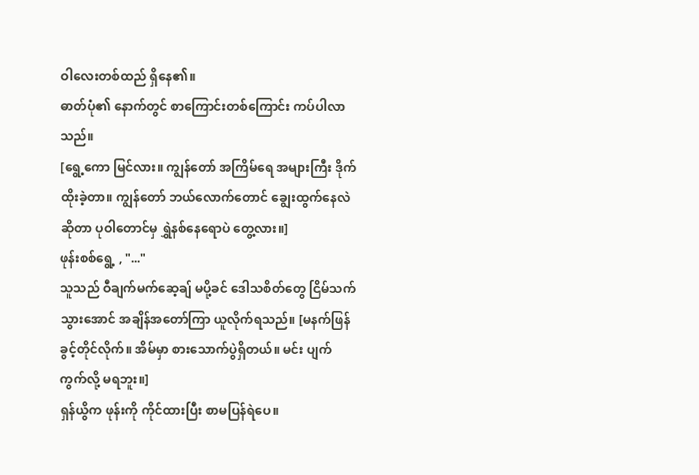ဝါလေးတစ်ထည် ရှိနေ၏။
ဓာတ်ပုံ၏ နောက်တွင် စာကြောင်းတစ်ကြောင်း ကပ်ပါလာသည်။
[ရွေ့ကော မြင်လား။ ကျွန်တော် အကြိမ်ရေ အများကြီး ဒိုက်ထိုးခဲ့တာ။ ကျွန်တော် ဘယ်လောက်တောင် ချွေးထွက်နေလဲဆိုတာ ပုဝါတောင်မှ ရွှဲနစ်နေရောပဲ တွေ့လား။]
ဖုန်းစစ်ရွေ့ , "..."
သူသည် ဝီချက်မက်ဆေ့ချ် မပို့ခင် ဒေါသစိတ်တွေ ငြိမ်သက်သွားအောင် အချိန်အတော်ကြာ ယူလိုက်ရသည်။ [မနက်ဖြန် ခွင့်တိုင်လိုက်။ အိမ်မှာ စားသောက်ပွဲရှိတယ်။ မင်း ပျက်ကွက်လို့ မရဘူး။]
ရှန်ယွိက ဖုန်းကို ကိုင်ထားပြီး စာမပြန်ရဲပေ။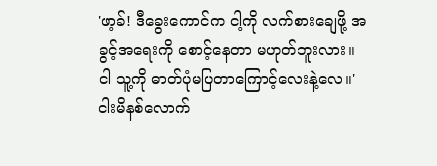'ဖာ့ခ်! ဒီခွေးကောင်က ငါ့ကို လက်စားချေဖို့ အခွင့်အရေးကို စောင့်နေတာ မဟုတ်ဘူးလား။
ငါ သူ့ကို ဓာတ်ပုံမပြတာကြောင့်လေးနဲ့လေ။'
ငါးမိနစ်လောက်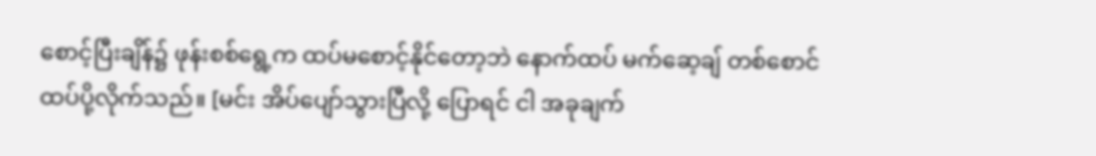စောင့်ပြီးချိန်၌ ဖုန်းစစ်ရွေ့က ထပ်မစောင့်နိုင်တော့ဘဲ နောက်ထပ် မက်ဆေ့ချ် တစ်စောင် ထပ်ပို့လိုက်သည်။ [မင်း အိပ်ပျော်သွားပြီလို့ ပြောရင် ငါ အခုချက်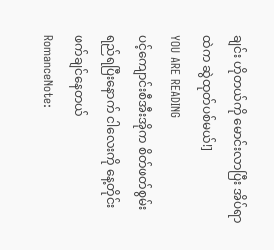ချင်း ဟိုတယ်ကို မောင်းလာပြီး အိပ်ရာထဲက ဆွဲထုတ်ပစ်မယ်!]
YOU ARE READING
ပင့်ကျောင်းစီအီးအိုက စိတ်ဖတ်စွမ်းရည်ရပြီးနောက် ငါလေးကို နေ့တိုင်း ဖက်ချင်နေတယ်
RomanceNote: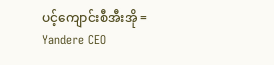ပင့်ကျောင်းစီအီးအို = Yandere CEO